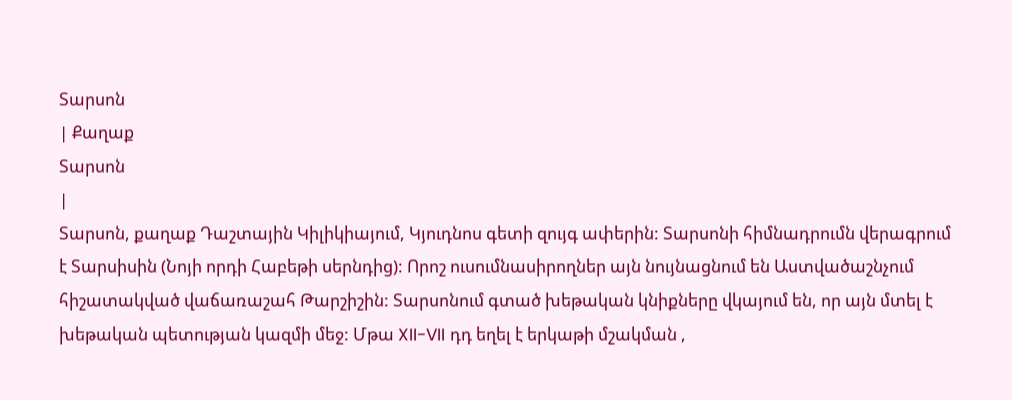Տարսոն
| Քաղաք
Տարսոն
|
Տարսոն, քաղաք Դաշտային Կիլիկիայում, Կյուդնոս գետի զույգ ափերին: Տարսոնի հիմնադրումն վերագրում է Տարսիսին (Նոյի որդի Հաբեթի սերնդից): Որոշ ուսումնասիրողներ այն նույնացնում են Աստվածաշնչում հիշատակված վաճառաշահ Թարշիշին: Տարսոնում գտած խեթական կնիքները վկայում են, որ այն մտել է խեթական պետության կազմի մեջ: Մթա XII-VII դդ եղել է երկաթի մշակման ,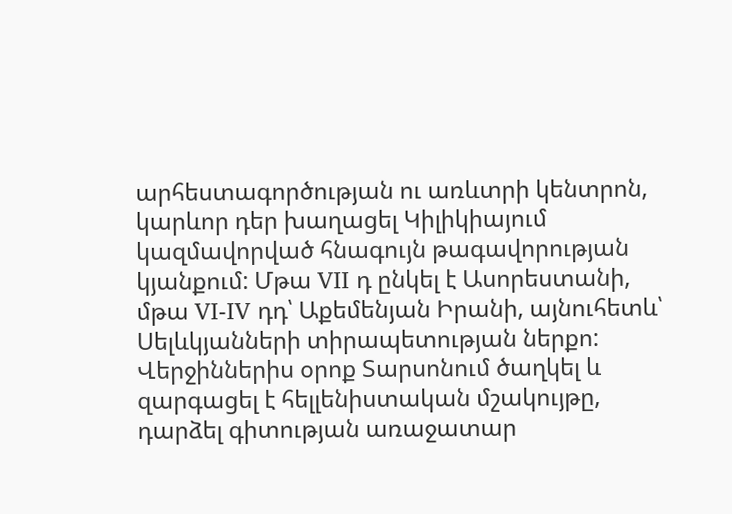արհեստագործության ու առևտրի կենտրոն, կարևոր դեր խաղացել Կիլիկիայում կազմավորված հնագույն թագավորության կյանքում: Մթա VII դ ընկել է Ասորեստանի, մթա VI-IV դդ՝ Աքեմենյան Իրանի, այնուհետև՝ Սելևկյանների տիրապետության ներքո: Վերջիններիս օրոք Տարսոնում ծաղկել և զարգացել է հելլենիստական մշակույթը, դարձել գիտության առաջատար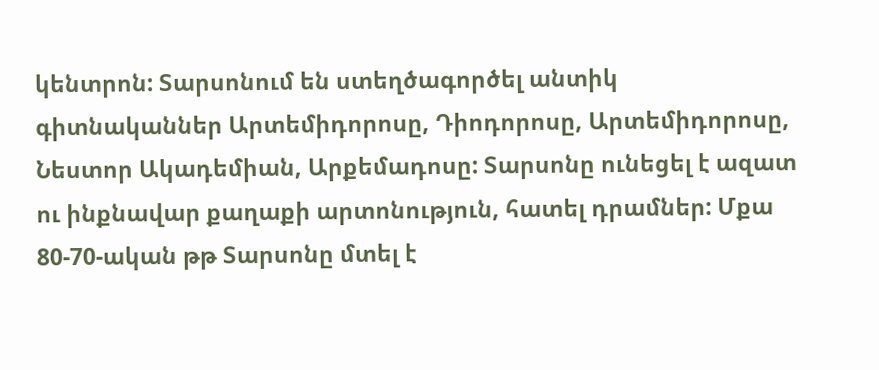կենտրոն: Տարսոնում են ստեղծագործել անտիկ գիտնականներ Արտեմիդորոսը, Դիոդորոսը, Արտեմիդորոսը, Նեստոր Ակադեմիան, Արքեմադոսը: Տարսոնը ունեցել է ազատ ու ինքնավար քաղաքի արտոնություն, հատել դրամներ: Մքա 80-70-ական թթ Տարսոնը մտել է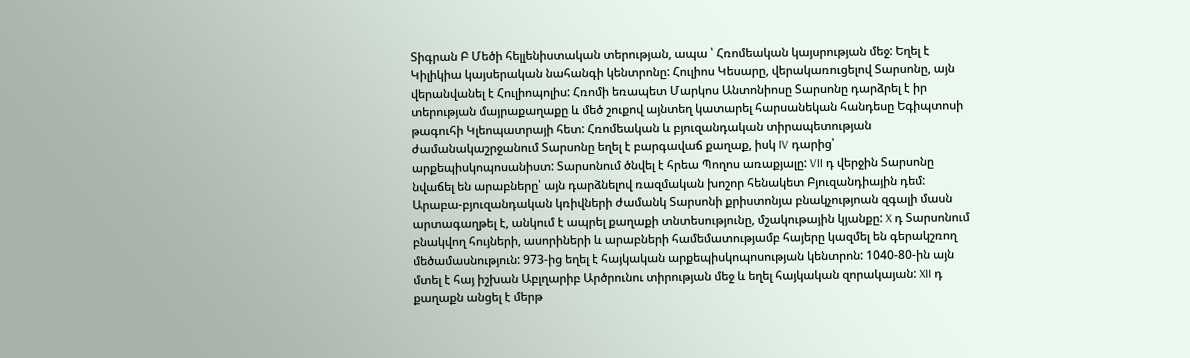Տիգրան Բ Մեծի հելլենիստական տերության, ապա ՝ Հռոմեական կայսրության մեջ: Եղել է Կիլիկիա կայսերական նահանգի կենտրոնը: Հուլիոս Կեսարը, վերակառուցելով Տարսոնը, այն վերանվանել է Հուլիոպոլիս: Հռոմի եռապետ Մարկոս Անտոնիոսը Տարսոնը դարձրել է իր տերության մայրաքաղաքը և մեծ շուքով այնտեղ կատարել հարսանեկան հանդեսը Եգիպտոսի թագուհի Կլեոպատրայի հետ: Հռոմեական և բյուզանդական տիրապետության ժամանակաշրջանում Տարսոնը եղել է բարգավաճ քաղաք, իսկ IV դարից՝ արքեպիսկոպոսանիստ: Տարսոնում ծնվել է հրեա Պողոս առաքյալը: VII դ վերջին Տարսոնը նվաճել են արաբները՝ այն դարձնելով ռազմական խոշոր հենակետ Բյուզանդիային դեմ: Արաբա-բյուզանդական կռիվների ժամանկ Տարսոնի քրիստոնյա բնակչությոան զգալի մասն արտագաղթել է, անկում է ապրել քաղաքի տնտեսությունը, մշակութային կյանքը: X դ Տարսոնում բնակվող հույների, ասորիների և արաբների համեմատությամբ հայերը կազմել են գերակշռող մեծամասնություն: 973-ից եղել է հայկական արքեպիսկոպոսության կենտրոն: 1040-80-ին այն մտել է հայ իշխան Աբլղարիբ Արծրունու տիրության մեջ և եղել հայկական զորակայան: XII դ քաղաքն անցել է մերթ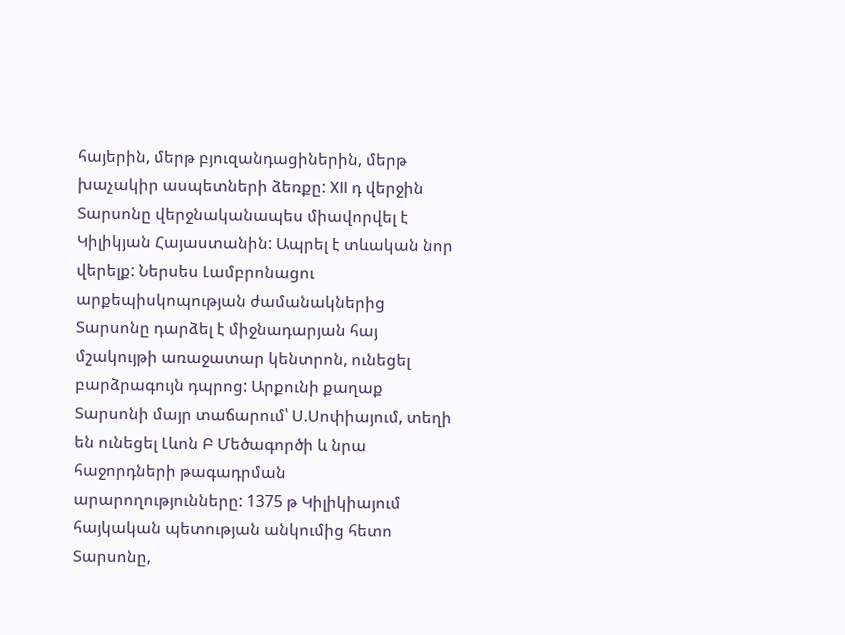հայերին, մերթ բյուզանդացիներին, մերթ խաչակիր ասպետների ձեռքը: XII դ վերջին Տարսոնը վերջնականապես միավորվել է Կիլիկյան Հայաստանին: Ապրել է տևական նոր վերելք: Ներսես Լամբրոնացու արքեպիսկոպության ժամանակներից Տարսոնը դարձել է միջնադարյան հայ մշակույթի առաջատար կենտրոն, ունեցել բարձրագույն դպրոց: Արքունի քաղաք Տարսոնի մայր տաճարում՝ Ս.Սոփիայում, տեղի են ունեցել Լևոն Բ Մեծագործի և նրա հաջորդների թագադրման արարողությունները: 1375 թ Կիլիկիայում հայկական պետության անկումից հետո Տարսոնը,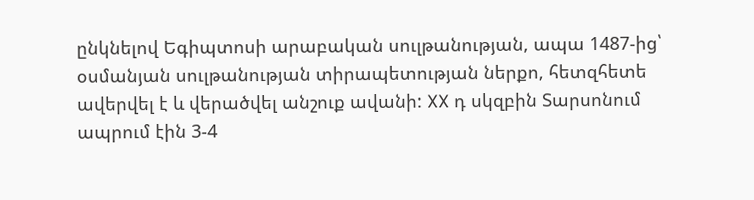ընկնելով Եգիպտոսի արաբական սուլթանության, ապա 1487-ից՝ օսմանյան սուլթանության տիրապետության ներքո, հետզհետե ավերվել է և վերածվել անշուք ավանի: XX դ սկզբին Տարսոնում ապրում էին 3-4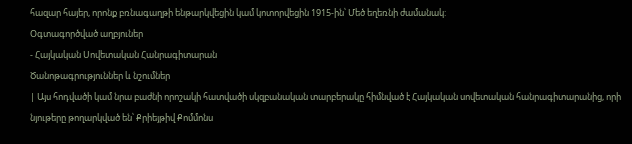հազար հայեր, որոնք բռնագաղթի ենթարկվեցին կամ կոտորվեցին 1915-ին՝ Մեծ եղեռնի ժամանակ:
Օգտագործված աղբյուներ
- Հայկական Սովետական Հանրագիտարան
Ծանոթագրություններ և նշումներ
| Այս հոդվածի կամ նրա բաժնի որոշակի հատվածի սկզբանական տարբերակը հիմնված է Հայկական սովետական հանրագիտարանից, որի նյութերը թողարկված են՝ Քրիեյթիվ Քոմմոնս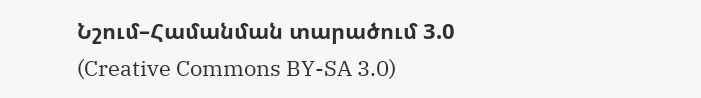Նշում–Համանման տարածում 3.0 (Creative Commons BY-SA 3.0)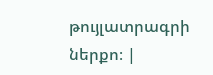թույլատրագրի ներքո։ |